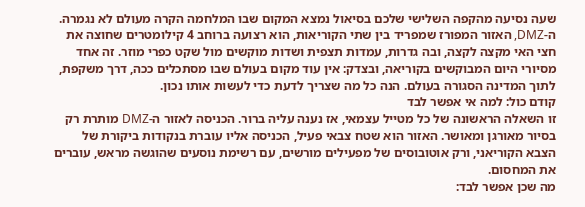שעה נסיעה מהקפה השלישי שלכם בסיאול נמצא המקום שבו המלחמה הקרה מעולם לא נגמרה. ה-DMZ, האזור המפורז שמפריד בין שתי הקוריאות, הוא רצועה ברוחב 4 קילומטרים שחוצה את חצי האי מקצה לקצה, ובה גדרות, עמדות תצפית ושדות מוקשים מול שקט כפרי מוזר. זה אחד מסיורי היום המבוקשים בקוריאה, ובצדק: אין עוד מקום בעולם שבו מסתכלים ככה, דרך משקפת, לתוך המדינה הסגורה בעולם. הנה כל מה שצריך לדעת כדי לעשות אותו נכון.
קודם כול: למה אי אפשר לבד
זו השאלה הראשונה של כל מטייל עצמאי, אז נענה עליה ברור. הכניסה לאזור ה-DMZ מותרת רק בסיור מאורגן ומאושר. האזור הוא שטח צבאי פעיל, הכניסה אליו עוברת בנקודות ביקורת של הצבא הקוריאני, ורק אוטובוסים של מפעילים מורשים, עם רשימת נוסעים שהוגשה מראש, עוברים את המחסום.
מה שכן אפשר לבד: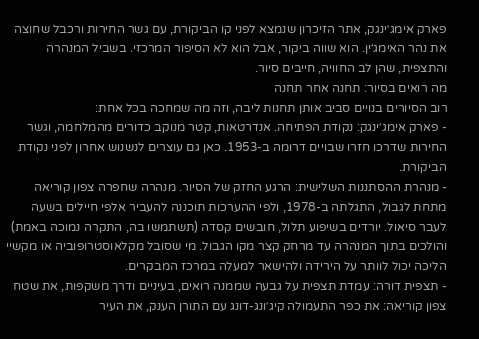פארק אימג׳ינגק, אתר הזיכרון שנמצא לפני קו הביקורת, עם גשר החירות ורכבל שחוצה את נהר האימג׳ין. הוא שווה ביקור, אבל הוא לא הסיפור המרכזי. בשביל המנהרה והתצפית, שהן לב החוויה, חייבים סיור.
מה רואים בסיור: תחנה אחר תחנה
רוב הסיורים בנויים סביב אותן תחנות ליבה, וזה מה שמחכה בכל אחת:
- פארק אימג׳ינגק: נקודת הפתיחה. אנדרטאות, קטר מנוקב כדורים מהמלחמה, וגשר החירות שדרכו חזרו שבויים דרומה ב-1953. כאן גם עוצרים לנשנוש אחרון לפני נקודת הביקורת.
- מנהרת ההסתננות השלישית: הרגע החזק של הסיור. מנהרה שחפרה צפון קוריאה מתחת לגבול, התגלתה ב-1978, ולפי ההערכות תוכננה להעביר אלפי חיילים בשעה לעבר סיאול. יורדים בשיפוע תלול, חובשים קסדה (תשתמשו בה, התקרה נמוכה באמת) והולכים בתוך המנהרה עד מרחק קצר מקו הגבול. מי שסובל מקלאוסטרופוביה או מקשיי הליכה יכול לוותר על הירידה ולהישאר למעלה במרכז המבקרים.
- תצפית דורה: עמדת תצפית על גבעה שממנה רואים, בעיניים ודרך משקפות, את שטח צפון קוריאה: את כפר התעמולה קיג׳ונג-דונג עם התורן הענק, את העיר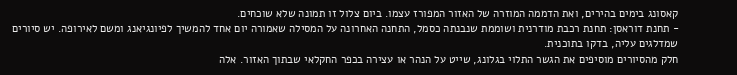קאסונג בימים בהירים, ואת הדממה המוזרה של האזור המפורז עצמו. ביום צלול זו תמונה שלא שוכחים.
- תחנת דוראסן: תחנת רכבת מודרנית ושוממת שנבנתה כסמל, התחנה האחרונה על המסילה שאמורה יום אחד להמשיך לפיונגיאנג ומשם לאירופה. יש סיורים שמדלגים עליה, בדקו בתוכנית.
חלק מהסיורים מוסיפים את הגשר התלוי בגלונג, שייט על הנהר או עצירה בכפר החקלאי שבתוך האזור. אלה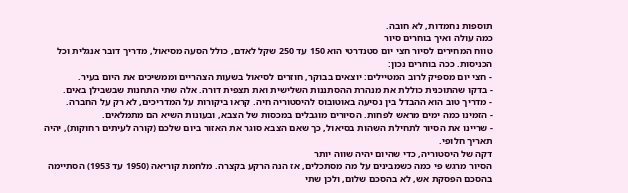תוספות נחמדות, לא חובה.
כמה עולה ואיך בוחרים סיור
טווח המחירים לסיור חצי יום סטנדרטי הוא 150 עד 250 שקל לאדם, כולל הסעה מסיאול, מדריך דובר אנגלית וכל הכניסות. ככה בוחרים נכון:
- חצי יום מספיק לרוב המטיילים: יוצאים בבוקר, חוזרים לסיאול בשעות הצהריים וממשיכים את היום בעיר.
- בדקו שהתוכנית כוללת את מנהרת ההסתננות השלישית ואת תצפית דורה. אלה שתי התחנות שבשבילן באים.
- מדריך טוב הוא ההבדל בין נסיעה באוטובוס להיסטוריה חיה. קראו ביקורות על המדריכים, לא רק על החברה.
- הזמינו כמה ימים מראש לפחות. הסיורים מוגבלים במכסות של הצבא, ובעונות השיא הם מתמלאים.
- שריינו את הסיור לתחילת השהות בסיאול, כך שאם הצבא סוגר את האזור ביום שלכם (קורה לעיתים רחוקות), יהיה תאריך חלופי.
דקה של היסטוריה, כדי שהיום יהיה שווה יותר
הסיור מרגש פי כמה כשמבינים על מה מסתכלים, אז הנה הרקע בקצרה. מלחמת קוריאה (1950 עד 1953) הסתיימה בהסכם הפסקת אש, לא בהסכם שלום, ולכן שתי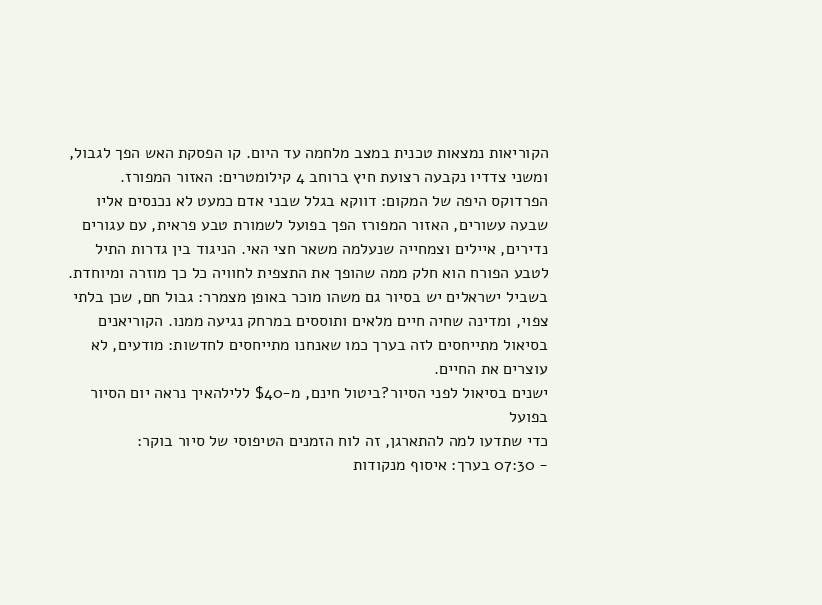הקוריאות נמצאות טכנית במצב מלחמה עד היום. קו הפסקת האש הפך לגבול, ומשני צדדיו נקבעה רצועת חיץ ברוחב 4 קילומטרים: האזור המפורז.
הפרדוקס היפה של המקום: דווקא בגלל שבני אדם כמעט לא נכנסים אליו שבעה עשורים, האזור המפורז הפך בפועל לשמורת טבע פראית, עם עגורים נדירים, איילים וצמחייה שנעלמה משאר חצי האי. הניגוד בין גדרות התיל לטבע הפורח הוא חלק ממה שהופך את התצפית לחוויה כל כך מוזרה ומיוחדת.
בשביל ישראלים יש בסיור גם משהו מוכר באופן מצמרר: גבול חם, שכן בלתי צפוי, ומדינה שחיה חיים מלאים ותוססים במרחק נגיעה ממנו. הקוריאנים בסיאול מתייחסים לזה בערך כמו שאנחנו מתייחסים לחדשות: מודעים, לא עוצרים את החיים.
ישנים בסיאול לפני הסיור?ביטול חינם, מ-$40 ללילהאיך נראה יום הסיור בפועל
כדי שתדעו למה להתארגן, זה לוח הזמנים הטיפוסי של סיור בוקר:
- 07:30 בערך: איסוף מנקודות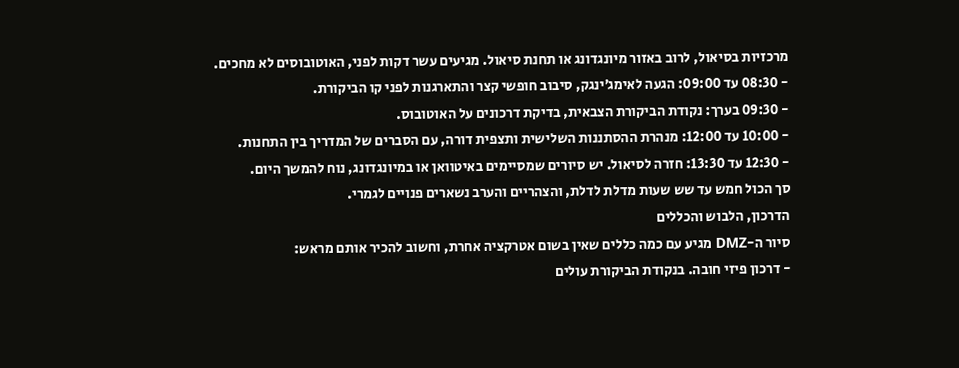מרכזיות בסיאול, לרוב באזור מיונגדונג או תחנת סיאול. מגיעים עשר דקות לפני, האוטובוסים לא מחכים.
- 08:30 עד 09:00: הגעה לאימג׳ינגק, סיבוב חופשי קצר והתארגנות לפני קו הביקורת.
- 09:30 בערך: נקודת הביקורת הצבאית, בדיקת דרכונים על האוטובוס.
- 10:00 עד 12:00: מנהרת ההסתננות השלישית ותצפית דורה, עם הסברים של המדריך בין התחנות.
- 12:30 עד 13:30: חזרה לסיאול. יש סיורים שמסיימים באיטוואן או במיונגדונג, נוח להמשך היום.
סך הכול חמש עד שש שעות מדלת לדלת, והצהריים והערב נשארים פנויים לגמרי.
הדרכון, הלבוש והכללים
סיור ה-DMZ מגיע עם כמה כללים שאין בשום אטרקציה אחרת, וחשוב להכיר אותם מראש:
- דרכון פיזי חובה. בנקודת הביקורת עולים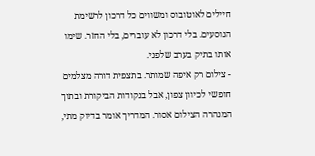חיילים לאוטובוס ומשווים כל דרכון לרשימת הנוסעים. בלי דרכון לא עוברים, בלי החזר. שימו אותו בתיק בערב שלפני.
- צילום רק איפה שמותר. בתצפית דורה מצלמים חופשי לכיוון צפון, אבל בנקודות הביקורת ובתוך המנהרה הצילום אסור. המדריך אומר בדיוק מתי,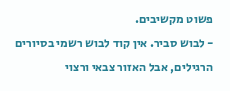פשוט מקשיבים.
- לבוש סביר. אין קוד לבוש רשמי בסיורים הרגילים, אבל האזור צבאי ורצוי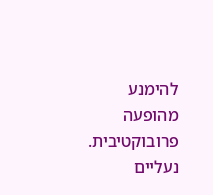להימנע מהופעה פרובוקטיבית. נעליים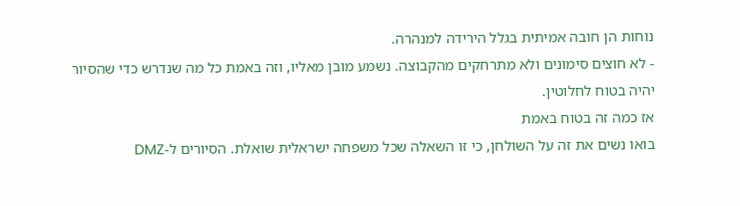נוחות הן חובה אמיתית בגלל הירידה למנהרה.
- לא חוצים סימונים ולא מתרחקים מהקבוצה. נשמע מובן מאליו, וזה באמת כל מה שנדרש כדי שהסיור יהיה בטוח לחלוטין.
אז כמה זה בטוח באמת
בואו נשים את זה על השולחן, כי זו השאלה שכל משפחה ישראלית שואלת. הסיורים ל-DMZ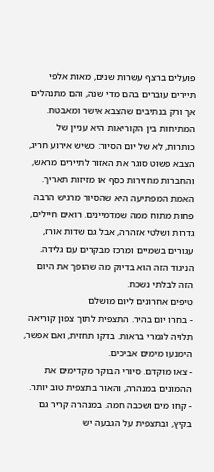פועלים ברצף עשרות שנים, מאות אלפי תיירים עוברים בהם מדי שנה, והם מתנהלים אך ורק בנתיבים שהצבא אישר ומאבטח. המתיחות בין הקוריאות היא עניין של כותרות, לא של יום הסיור: כשיש אירוע חריג, הצבא פשוט סוגר את האזור לתיירים מראש, והחברות מחזירות כסף או מזיזות תאריך.
האמת המפתיעה היא שהסיור מרגיש הרבה פחות מתוח ממה שמדמיינים. רואים חיילים, גדרות ושלטי אזהרה, אבל גם שדות אורז, עגורים בשמיים ומרכז מבקרים עם גלידה. הניגוד הזה הוא בדיוק מה שהופך את היום הזה לבלתי נשכח.
טיפים אחרונים ליום מושלם
- בחרו יום בהיר. התצפית לתוך צפון קוריאה תלויה לגמרי בראות. בדקו תחזית, ואם אפשר, הימנעו מימים אביכים.
- צאו מוקדם. סיורי הבוקר מקדימים את ההמונים במנהרה, והאור בתצפית טוב יותר.
- קחו מים ושכבה חמה. במנהרה קריר גם בקיץ, ובתצפית על הגבעה יש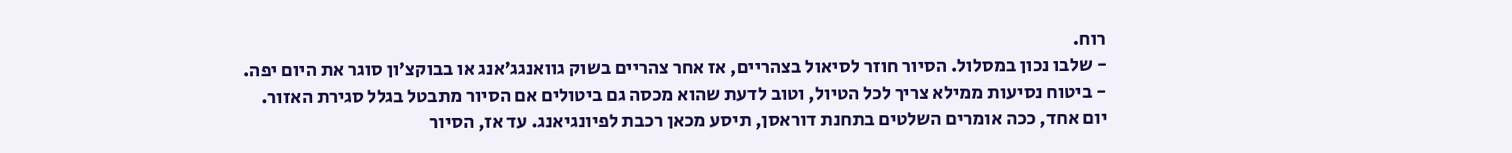רוח.
- שלבו נכון במסלול. הסיור חוזר לסיאול בצהריים, אז אחר צהריים בשוק גוואנגג’אנג או בבוקצ׳ון סוגר את היום יפה.
- ביטוח נסיעות ממילא צריך לכל הטיול, וטוב לדעת שהוא מכסה גם ביטולים אם הסיור מתבטל בגלל סגירת האזור.
יום אחד, ככה אומרים השלטים בתחנת דוראסן, תיסע מכאן רכבת לפיונגיאנג. עד אז, הסיור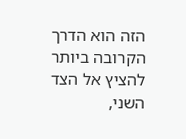הזה הוא הדרך הקרובה ביותר להציץ אל הצד השני,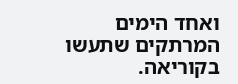ואחד הימים המרתקים שתעשו בקוריאה.